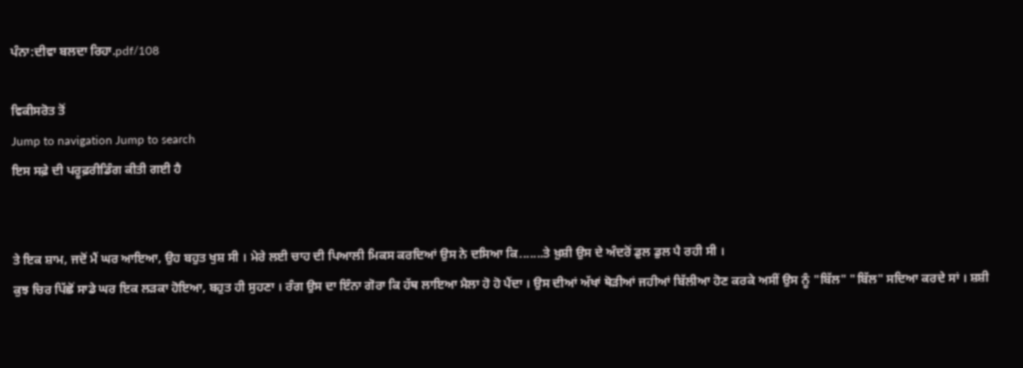ਪੰਨਾ:ਦੀਵਾ ਬਲਦਾ ਰਿਹਾ.pdf/108

ਵਿਕੀਸਰੋਤ ਤੋਂ
Jump to navigation Jump to search
ਇਸ ਸਫ਼ੇ ਦੀ ਪਰੂਫ਼ਰੀਡਿੰਗ ਕੀਤੀ ਗਈ ਹੈ


ਤੇ ਇਕ ਸ਼ਾਮ, ਜਦੋਂ ਮੈਂ ਘਰ ਆਇਆ, ਉਹ ਬਹੁਤ ਖੁਸ਼ ਸੀ । ਮੇਰੇ ਲਈ ਚਾਹ ਦੀ ਪਿਆਲੀ ਮਿਕਸ ਕਰਦਿਆਂ ਉਸ ਨੇ ਦਸਿਆ ਕਿ.......ਤੇ ਖ਼ੁਸ਼ੀ ਉਸ ਦੇ ਅੰਦਰੋਂ ਡੁਲ ਡੁਲ ਪੈ ਰਹੀ ਸੀ ।
ਕੁਝ ਚਿਰ ਪਿੱਛੋਂ ਸਾਡੇ ਘਰ ਇਕ ਲੜਕਾ ਹੋਇਆ, ਬਹੁਤ ਹੀ ਸੁਹਣਾ । ਰੰਗ ਉਸ ਦਾ ਇੰਨਾ ਗੋਰਾ ਕਿ ਹੱਥ ਲਾਇਆ ਮੈਲਾ ਹੋ ਹੋ ਪੈਂਦਾ । ਉਸ ਦੀਆਂ ਅੱਖਾਂ ਥੋੜੀਆਂ ਜਹੀਆਂ ਬਿੱਲੀਆ ਹੋਣ ਕਰਕੇ ਅਸੀਂ ਉਸ ਨੂੰ "ਬਿੱਲ" "ਬਿੱਲ" ਸਦਿਆ ਕਰਦੇ ਸਾਂ । ਸ਼ਸ਼ੀ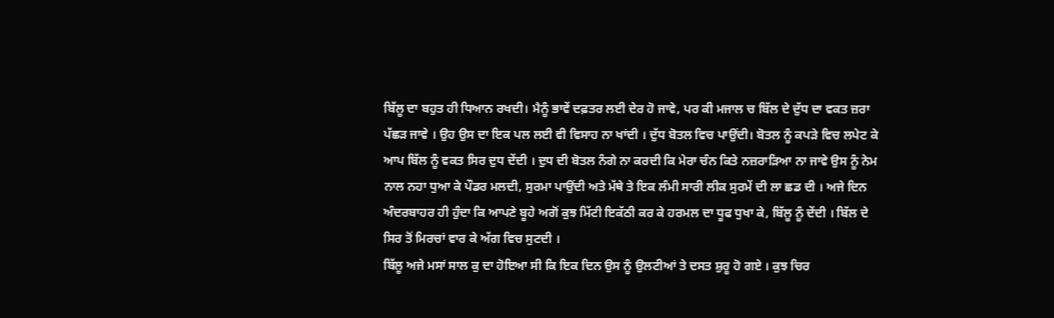ਬਿੱਲੂ ਦਾ ਬਹੁਤ ਹੀ ਧਿਆਨ ਰਖਦੀ। ਮੈਨੂੰ ਭਾਵੇਂ ਦਫ਼ਤਰ ਲਈ ਦੇਰ ਹੋ ਜਾਵੇ, ਪਰ ਕੀ ਮਜਾਲ ਚ ਬਿੱਲ ਦੇ ਦੁੱਧ ਦਾ ਵਕਤ ਜ਼ਰਾ ਪੱਛੜ ਜਾਵੇ । ਉਹ ਉਸ ਦਾ ਇਕ ਪਲ ਲਈ ਵੀ ਵਿਸਾਹ ਨਾ ਖਾਂਦੀ । ਦੁੱਧ ਬੋਤਲ ਵਿਚ ਪਾਉਂਦੀ। ਬੋਤਲ ਨੂੰ ਕਪੜੇ ਵਿਚ ਲਪੇਟ ਕੇ ਆਪ ਬਿੱਲ ਨੂੰ ਵਕਤ ਸਿਰ ਦੁਧ ਦੇਂਦੀ । ਦੁਧ ਦੀ ਬੋਤਲ ਨੰਗੇ ਨਾ ਕਰਦੀ ਕਿ ਮੇਰਾ ਚੰਨ ਕਿਤੇ ਨਜ਼ਰਾੜਿਆ ਨਾ ਜਾਵੇ ਉਸ ਨੂੰ ਨੇਮ ਨਾਲ ਨਹਾ ਧੁਆ ਕੇ ਪੌਡਰ ਮਲਦੀ, ਸੁਰਮਾ ਪਾਉਂਦੀ ਅਤੇ ਮੱਥੇ ਤੇ ਇਕ ਲੰਮੀ ਸਾਰੀ ਲੀਕ ਸੁਰਮੇਂ ਦੀ ਲਾ ਛਡ ਦੀ । ਅਜੇ ਦਿਨ ਅੰਦਰਬਾਹਰ ਹੀ ਹੁੰਦਾ ਕਿ ਆਪਣੇ ਬੂਹੇ ਅਗੋਂ ਕੁਝ ਮਿੱਟੀ ਇਕੱਠੀ ਕਰ ਕੇ ਹਰਮਲ ਦਾ ਧੂਫ ਧੁਖਾ ਕੇ, ਬਿੱਲੂ ਨੂੰ ਦੇਂਦੀ । ਬਿੱਲ ਦੇ ਸਿਰ ਤੋਂ ਮਿਰਚਾਂ ਵਾਰ ਕੇ ਅੱਗ ਵਿਚ ਸੁਟਦੀ ।
ਬਿੱਲੂ ਅਜੇ ਮਸਾਂ ਸਾਲ ਕੁ ਦਾ ਹੋਇਆ ਸੀ ਕਿ ਇਕ ਦਿਨ ਉਸ ਨੂੰ ਉਲਟੀਆਂ ਤੇ ਦਸਤ ਸ਼ੁਰੂ ਹੋ ਗਏ । ਕੁਝ ਚਿਰ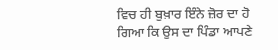ਵਿਚ ਹੀ ਬੁਖ਼ਾਰ ਇੰਨੇ ਜ਼ੋਰ ਦਾ ਹੋ ਗਿਆ ਕਿ ਉਸ ਦਾ ਪਿੰਡਾ ਆਪਣੇ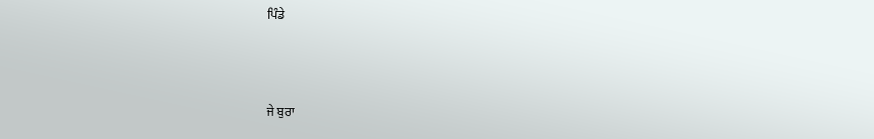ਪਿੰਡੇ



ਜੇ ਬੁਰਾ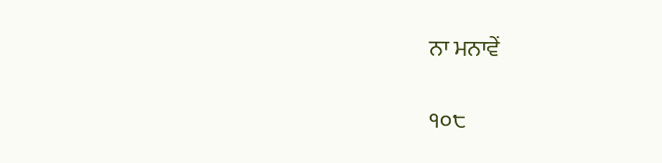ਨਾ ਮਨਾਵੇਂ

੧੦੮